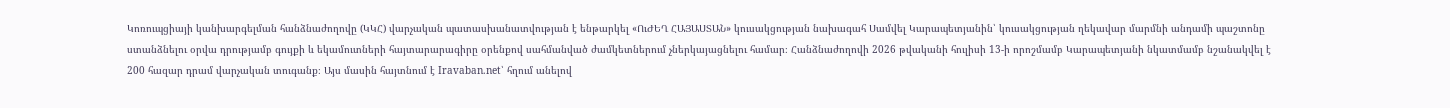Կոռուպցիայի կանխարգելման հանձնաժողովը (ԿԿՀ) վարչական պատասխանատվության է ենթարկել «ՈւԺԵՂ ՀԱՅԱՍՏԱՆ» կուսակցության նախագահ Սամվել Կարապետյանին՝ կուսակցության ղեկավար մարմնի անդամի պաշտոնը ստանձնելու օրվա դրությամբ գույքի և եկամուտների հայտարարագիրը օրենքով սահմանված ժամկետներում չներկայացնելու համար։ Հանձնաժողովի 2026 թվականի հուլիսի 13-ի որոշմամբ Կարապետյանի նկատմամբ նշանակվել է 200 հազար դրամ վարչական տուգանք։ Այս մասին հայտնում է Iravaban.net՝ հղում անելով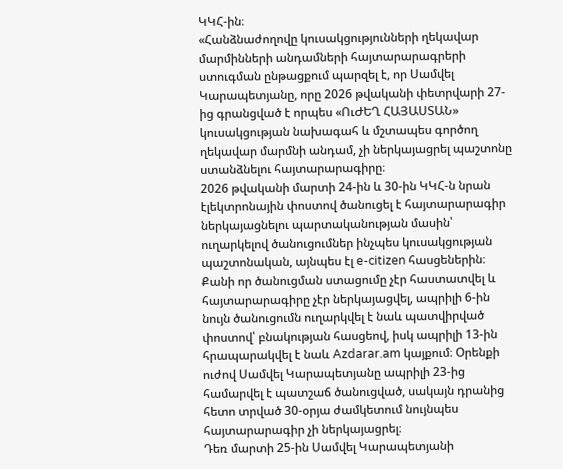ԿԿՀ-ին։
«Հանձնաժողովը կուսակցությունների ղեկավար մարմինների անդամների հայտարարագրերի ստուգման ընթացքում պարզել է, որ Սամվել Կարապետյանը, որը 2026 թվականի փետրվարի 27-ից գրանցված է որպես «ՈւԺԵՂ ՀԱՅԱՍՏԱՆ» կուսակցության նախագահ և մշտապես գործող ղեկավար մարմնի անդամ, չի ներկայացրել պաշտոնը ստանձնելու հայտարարագիրը։
2026 թվականի մարտի 24-ին և 30-ին ԿԿՀ-ն նրան էլեկտրոնային փոստով ծանուցել է հայտարարագիր ներկայացնելու պարտականության մասին՝ ուղարկելով ծանուցումներ ինչպես կուսակցության պաշտոնական, այնպես էլ e-citizen հասցեներին։ Քանի որ ծանուցման ստացումը չէր հաստատվել և հայտարարագիրը չէր ներկայացվել, ապրիլի 6-ին նույն ծանուցումն ուղարկվել է նաև պատվիրված փոստով՝ բնակության հասցեով, իսկ ապրիլի 13-ին հրապարակվել է նաև Azdarar.am կայքում։ Օրենքի ուժով Սամվել Կարապետյանը ապրիլի 23-ից համարվել է պատշաճ ծանուցված, սակայն դրանից հետո տրված 30-օրյա ժամկետում նույնպես հայտարարագիր չի ներկայացրել։
Դեռ մարտի 25-ին Սամվել Կարապետյանի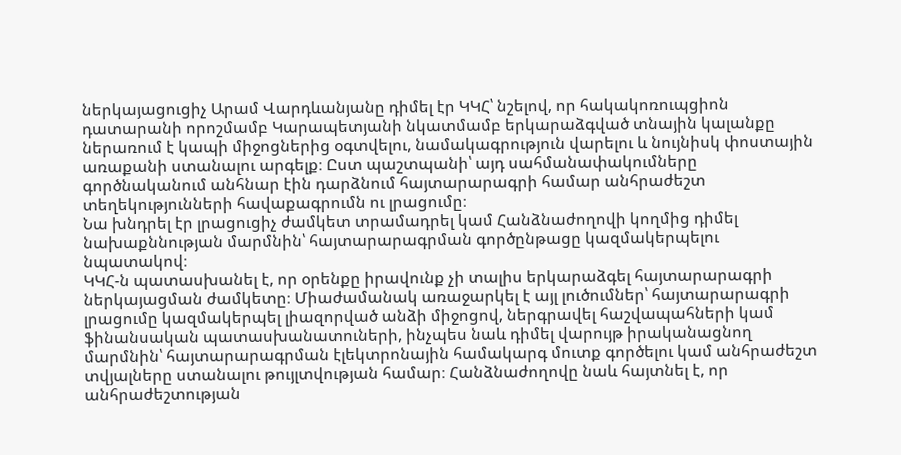ներկայացուցիչ Արամ Վարդևանյանը դիմել էր ԿԿՀ՝ նշելով, որ հակակոռուպցիոն դատարանի որոշմամբ Կարապետյանի նկատմամբ երկարաձգված տնային կալանքը ներառում է կապի միջոցներից օգտվելու, նամակագրություն վարելու և նույնիսկ փոստային առաքանի ստանալու արգելք։ Ըստ պաշտպանի՝ այդ սահմանափակումները գործնականում անհնար էին դարձնում հայտարարագրի համար անհրաժեշտ տեղեկությունների հավաքագրումն ու լրացումը։
Նա խնդրել էր լրացուցիչ ժամկետ տրամադրել կամ Հանձնաժողովի կողմից դիմել նախաքննության մարմնին՝ հայտարարագրման գործընթացը կազմակերպելու նպատակով։
ԿԿՀ-ն պատասխանել է, որ օրենքը իրավունք չի տալիս երկարաձգել հայտարարագրի ներկայացման ժամկետը։ Միաժամանակ առաջարկել է այլ լուծումներ՝ հայտարարագրի լրացումը կազմակերպել լիազորված անձի միջոցով, ներգրավել հաշվապահների կամ ֆինանսական պատասխանատուների, ինչպես նաև դիմել վարույթ իրականացնող մարմնին՝ հայտարարագրման էլեկտրոնային համակարգ մուտք գործելու կամ անհրաժեշտ տվյալները ստանալու թույլտվության համար։ Հանձնաժողովը նաև հայտնել է, որ անհրաժեշտության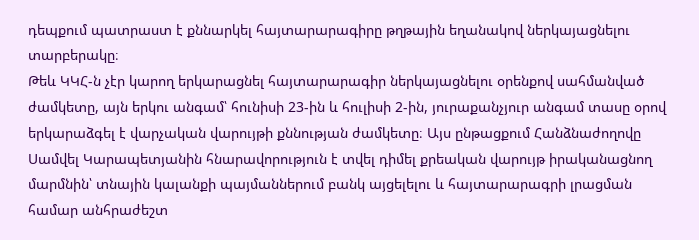դեպքում պատրաստ է քննարկել հայտարարագիրը թղթային եղանակով ներկայացնելու տարբերակը։
Թեև ԿԿՀ-ն չէր կարող երկարացնել հայտարարագիր ներկայացնելու օրենքով սահմանված ժամկետը, այն երկու անգամ՝ հունիսի 23-ին և հուլիսի 2-ին, յուրաքանչյուր անգամ տասը օրով երկարաձգել է վարչական վարույթի քննության ժամկետը։ Այս ընթացքում Հանձնաժողովը Սամվել Կարապետյանին հնարավորություն է տվել դիմել քրեական վարույթ իրականացնող մարմնին՝ տնային կալանքի պայմաններում բանկ այցելելու և հայտարարագրի լրացման համար անհրաժեշտ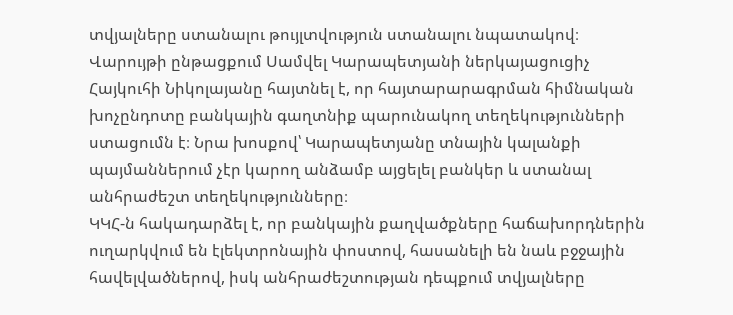տվյալները ստանալու թույլտվություն ստանալու նպատակով։
Վարույթի ընթացքում Սամվել Կարապետյանի ներկայացուցիչ Հայկուհի Նիկոլայանը հայտնել է, որ հայտարարագրման հիմնական խոչընդոտը բանկային գաղտնիք պարունակող տեղեկությունների ստացումն է։ Նրա խոսքով՝ Կարապետյանը տնային կալանքի պայմաններում չէր կարող անձամբ այցելել բանկեր և ստանալ անհրաժեշտ տեղեկությունները։
ԿԿՀ-ն հակադարձել է, որ բանկային քաղվածքները հաճախորդներին ուղարկվում են էլեկտրոնային փոստով, հասանելի են նաև բջջային հավելվածներով, իսկ անհրաժեշտության դեպքում տվյալները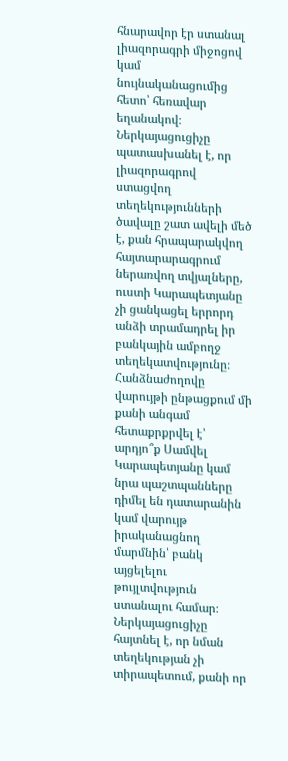հնարավոր էր ստանալ լիազորագրի միջոցով կամ նույնականացումից հետո՝ հեռավար եղանակով։ Ներկայացուցիչը պատասխանել է, որ լիազորագրով ստացվող տեղեկությունների ծավալը շատ ավելի մեծ է, քան հրապարակվող հայտարարագրում ներառվող տվյալները, ուստի Կարապետյանը չի ցանկացել երրորդ անձի տրամադրել իր բանկային ամբողջ տեղեկատվությունը։
Հանձնաժողովը վարույթի ընթացքում մի քանի անգամ հետաքրքրվել է՝ արդյո՞ք Սամվել Կարապետյանը կամ նրա պաշտպանները դիմել են դատարանին կամ վարույթ իրականացնող մարմնին՝ բանկ այցելելու թույլտվություն ստանալու համար։ Ներկայացուցիչը հայտնել է, որ նման տեղեկության չի տիրապետում, քանի որ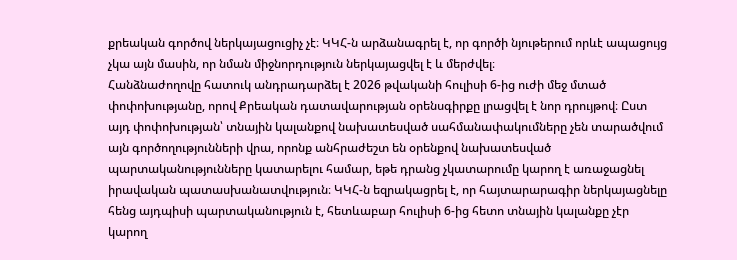քրեական գործով ներկայացուցիչ չէ։ ԿԿՀ-ն արձանագրել է, որ գործի նյութերում որևէ ապացույց չկա այն մասին, որ նման միջնորդություն ներկայացվել է և մերժվել։
Հանձնաժողովը հատուկ անդրադարձել է 2026 թվականի հուլիսի 6-ից ուժի մեջ մտած փոփոխությանը, որով Քրեական դատավարության օրենսգիրքը լրացվել է նոր դրույթով։ Ըստ այդ փոփոխության՝ տնային կալանքով նախատեսված սահմանափակումները չեն տարածվում այն գործողությունների վրա, որոնք անհրաժեշտ են օրենքով նախատեսված պարտականությունները կատարելու համար, եթե դրանց չկատարումը կարող է առաջացնել իրավական պատասխանատվություն։ ԿԿՀ-ն եզրակացրել է, որ հայտարարագիր ներկայացնելը հենց այդպիսի պարտականություն է, հետևաբար հուլիսի 6-ից հետո տնային կալանքը չէր կարող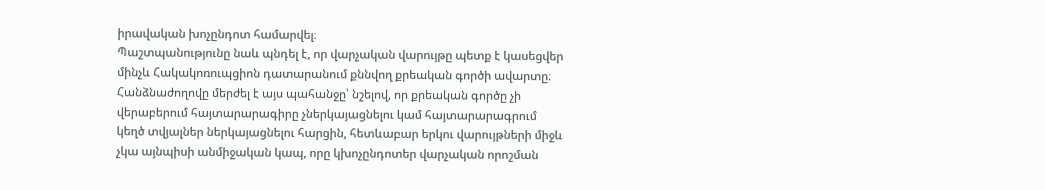իրավական խոչընդոտ համարվել։
Պաշտպանությունը նաև պնդել է, որ վարչական վարույթը պետք է կասեցվեր մինչև Հակակոռուպցիոն դատարանում քննվող քրեական գործի ավարտը։ Հանձնաժողովը մերժել է այս պահանջը՝ նշելով, որ քրեական գործը չի վերաբերում հայտարարագիրը չներկայացնելու կամ հայտարարագրում կեղծ տվյալներ ներկայացնելու հարցին, հետևաբար երկու վարույթների միջև չկա այնպիսի անմիջական կապ, որը կխոչընդոտեր վարչական որոշման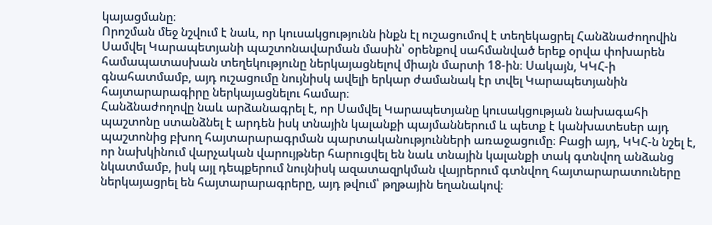կայացմանը։
Որոշման մեջ նշվում է նաև, որ կուսակցությունն ինքն էլ ուշացումով է տեղեկացրել Հանձնաժողովին Սամվել Կարապետյանի պաշտոնավարման մասին՝ օրենքով սահմանված երեք օրվա փոխարեն համապատասխան տեղեկությունը ներկայացնելով միայն մարտի 18-ին։ Սակայն, ԿԿՀ-ի գնահատմամբ, այդ ուշացումը նույնիսկ ավելի երկար ժամանակ էր տվել Կարապետյանին հայտարարագիրը ներկայացնելու համար։
Հանձնաժողովը նաև արձանագրել է, որ Սամվել Կարապետյանը կուսակցության նախագահի պաշտոնը ստանձնել է արդեն իսկ տնային կալանքի պայմաններում և պետք է կանխատեսեր այդ պաշտոնից բխող հայտարարագրման պարտականությունների առաջացումը։ Բացի այդ, ԿԿՀ-ն նշել է, որ նախկինում վարչական վարույթներ հարուցվել են նաև տնային կալանքի տակ գտնվող անձանց նկատմամբ, իսկ այլ դեպքերում նույնիսկ ազատազրկման վայրերում գտնվող հայտարարատուները ներկայացրել են հայտարարագրերը, այդ թվում՝ թղթային եղանակով։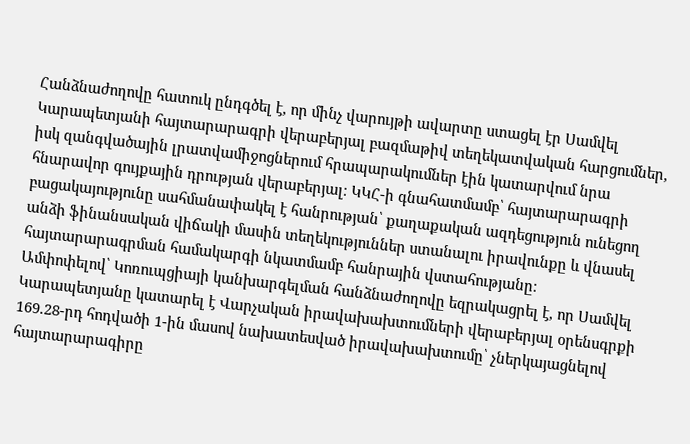Հանձնաժողովը հատուկ ընդգծել է, որ մինչ վարույթի ավարտը ստացել էր Սամվել Կարապետյանի հայտարարագրի վերաբերյալ բազմաթիվ տեղեկատվական հարցումներ, իսկ զանգվածային լրատվամիջոցներում հրապարակումներ էին կատարվում նրա հնարավոր գույքային դրության վերաբերյալ։ ԿԿՀ-ի գնահատմամբ՝ հայտարարագրի բացակայությունը սահմանափակել է հանրության՝ քաղաքական ազդեցություն ունեցող անձի ֆինանսական վիճակի մասին տեղեկություններ ստանալու իրավունքը և վնասել հայտարարագրման համակարգի նկատմամբ հանրային վստահությանը։
Ամփոփելով՝ Կոռուպցիայի կանխարգելման հանձնաժողովը եզրակացրել է, որ Սամվել Կարապետյանը կատարել է Վարչական իրավախախտումների վերաբերյալ օրենսգրքի 169.28-րդ հոդվածի 1-ին մասով նախատեսված իրավախախտումը՝ չներկայացնելով հայտարարագիրը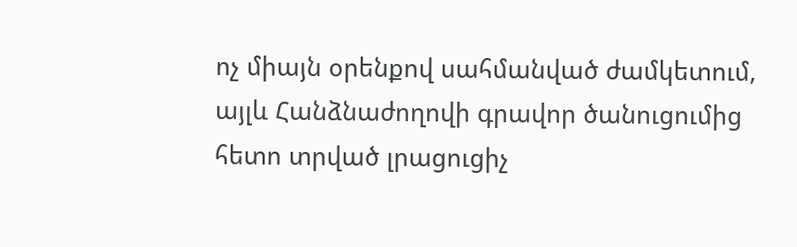ոչ միայն օրենքով սահմանված ժամկետում, այլև Հանձնաժողովի գրավոր ծանուցումից հետո տրված լրացուցիչ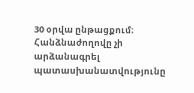30 օրվա ընթացքում։
Հանձնաժողովը չի արձանագրել պատասխանատվությունը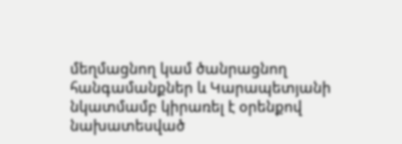մեղմացնող կամ ծանրացնող հանգամանքներ և Կարապետյանի նկատմամբ կիրառել է օրենքով նախատեսված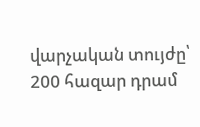վարչական տույժը՝ 200 հազար դրամ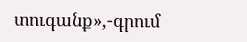տուգանք»,-գրում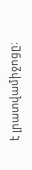է լրատվամիջոցը։